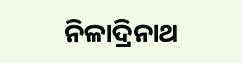ନିଳାଦ୍ରିନାଥ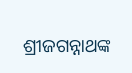ଶ୍ରୀଜଗନ୍ନାଥଙ୍କ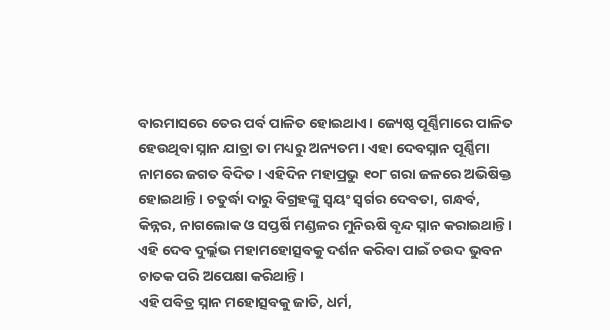ବାରମାସରେ ତେର ପର୍ବ ପାଳିତ ହୋଇଥାଏ। ଜ୍ୟେଷ୍ଠ ପୂର୍ଣ୍ଣିମାରେ ପାଳିତ ହେଉଥିବା ସ୍ନାନ ଯାତ୍ରା ତା ମଧ୍ୟରୁ ଅନ୍ୟତମ। ଏହା ଦେବସ୍ନାନ ପୂର୍ଣ୍ଣିମା ନାମରେ ଜଗତ ବିଦିତ। ଏହିଦିନ ମହାପ୍ରଭୁ ୧୦୮ ଗରା ଜଳରେ ଅଭିଷିକ୍ତ ହୋଇଥାନ୍ତି। ଚତୁର୍ଦ୍ଧା ଦାରୁ ବିଗ୍ରହଙ୍କୁ ସ୍ୱୟଂ ସ୍ଵର୍ଗର ଦେବତା, ଗନ୍ଧର୍ବ, କିନ୍ନର, ନାଗଲୋକ ଓ ସପ୍ତର୍ଷି ମଣ୍ଡଳର ମୁନିଋଷି ବୃନ୍ଦ ସ୍ନାନ କରାଇଥାନ୍ତି। ଏହି ଦେବ ଦୁର୍ଲ୍ଲଭ ମହାମହୋତ୍ସବକୁ ଦର୍ଶନ କରିବା ପାଇଁ ଚଉଦ ଭୁବନ ଚାତକ ପରି ଅପେକ୍ଷା କରିଥାନ୍ତି।
ଏହି ପବିତ୍ର ସ୍ନାନ ମହୋତ୍ସବକୁ ଜାତି, ଧର୍ମ,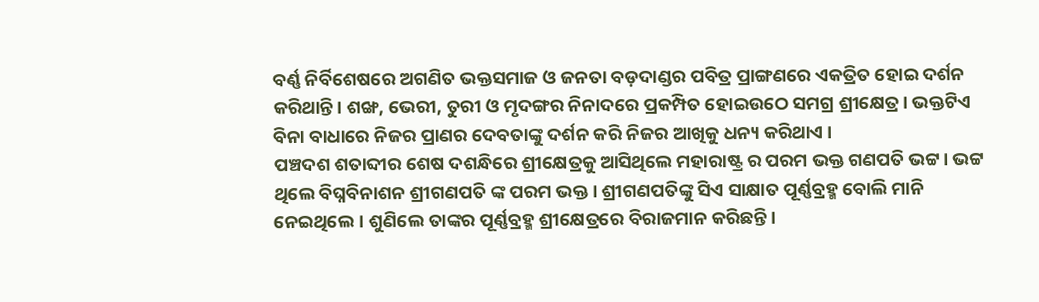ବର୍ଣ୍ଣ ନିର୍ବିଶେଷରେ ଅଗଣିତ ଭକ୍ତସମାଜ ଓ ଜନତା ବଡ଼ଦାଣ୍ଡର ପବିତ୍ର ପ୍ରାଙ୍ଗଣରେ ଏକତ୍ରିତ ହୋଇ ଦର୍ଶନ କରିଥାନ୍ତି। ଶଙ୍ଖ, ଭେରୀ, ତୁରୀ ଓ ମୃଦଙ୍ଗର ନିନାଦରେ ପ୍ରକମ୍ପିତ ହୋଇଉଠେ ସମଗ୍ର ଶ୍ରୀକ୍ଷେତ୍ର। ଭକ୍ତଟିଏ ବିନା ବାଧାରେ ନିଜର ପ୍ରାଣର ଦେବତାଙ୍କୁ ଦର୍ଶନ କରି ନିଜର ଆଖିକୁ ଧନ୍ୟ କରିଥାଏ ।
ପଞ୍ଚଦଶ ଶତାବ୍ଦୀର ଶେଷ ଦଶନ୍ଧିରେ ଶ୍ରୀକ୍ଷେତ୍ରକୁ ଆସିଥିଲେ ମହାରାଷ୍ଟ୍ର ର ପରମ ଭକ୍ତ ଗଣପତି ଭଟ୍ଟ। ଭଟ୍ଟ ଥିଲେ ବିଘ୍ନବିନାଶନ ଶ୍ରୀଗଣପତି ଙ୍କ ପରମ ଭକ୍ତ। ଶ୍ରୀଗଣପତିଙ୍କୁ ସିଏ ସାକ୍ଷାତ ପୂର୍ଣ୍ଣବ୍ରହ୍ମ ବୋଲି ମାନି ନେଇଥିଲେ। ଶୁଣିଲେ ତାଙ୍କର ପୂର୍ଣ୍ଣବ୍ରହ୍ମ ଶ୍ରୀକ୍ଷେତ୍ରରେ ବିରାଜମାନ କରିଛନ୍ତି।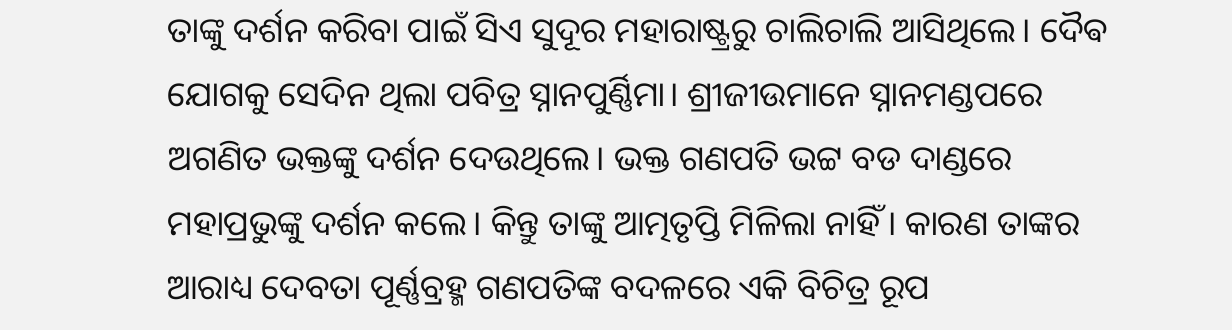ତାଙ୍କୁ ଦର୍ଶନ କରିବା ପାଇଁ ସିଏ ସୁଦୂର ମହାରାଷ୍ଟ୍ରରୁ ଚାଲିଚାଲି ଆସିଥିଲେ। ଦୈଵ ଯୋଗକୁ ସେଦିନ ଥିଲା ପବିତ୍ର ସ୍ନାନପୁର୍ଣ୍ଣିମା। ଶ୍ରୀଜୀଉମାନେ ସ୍ନାନମଣ୍ଡପରେ ଅଗଣିତ ଭକ୍ତଙ୍କୁ ଦର୍ଶନ ଦେଉଥିଲେ। ଭକ୍ତ ଗଣପତି ଭଟ୍ଟ ବଡ ଦାଣ୍ଡରେ ମହାପ୍ରଭୁଙ୍କୁ ଦର୍ଶନ କଲେ। କିନ୍ତୁ ତାଙ୍କୁ ଆତ୍ମତୃପ୍ତି ମିଳିଲା ନାହିଁ। କାରଣ ତାଙ୍କର ଆରାଧ୍ୟ ଦେବତା ପୂର୍ଣ୍ଣବ୍ରହ୍ମ ଗଣପତିଙ୍କ ବଦଳରେ ଏକି ବିଚିତ୍ର ରୂପ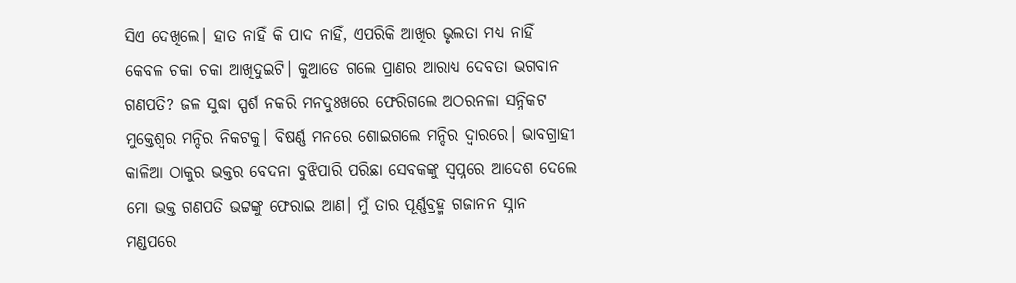ସିଏ ଦେଖିଲେ। ହାତ ନାହିଁ କି ପାଦ ନାହିଁ, ଏପରିକି ଆଖିର ଭୃଲତା ମଧ୍ୟ ନାହିଁ କେବଳ ଚକା ଚକା ଆଖିଦୁଇଟି। କୁଆଡେ ଗଲେ ପ୍ରାଣର ଆରାଧ୍ୟ ଦେବତା ଭଗବାନ ଗଣପତି? ଜଳ ସୁଦ୍ଧା ସ୍ପର୍ଶ ନକରି ମନଦୁଃଖରେ ଫେରିଗଲେ ଅଠରନଳା ସନ୍ନିକଟ ମୁକ୍ତେଶ୍ଵର ମନ୍ଦିର ନିକଟକୁ। ବିଷର୍ଣ୍ଣ ମନରେ ଶୋଇଗଲେ ମନ୍ଦିର ଦ୍ୱାରରେ। ଭାବଗ୍ରାହୀ କାଳିଆ ଠାକୁର ଭକ୍ତର ବେଦନା ବୁଝିପାରି ପରିଛା ସେବକଙ୍କୁ ସ୍ୱପ୍ନରେ ଆଦେଶ ଦେଲେ ମୋ ଭକ୍ତ ଗଣପତି ଭଟ୍ଟଙ୍କୁ ଫେରାଇ ଆଣ। ମୁଁ ତାର ପୂର୍ଣ୍ଣବ୍ରହ୍ମ ଗଜାନନ ସ୍ନାନ ମଣ୍ଡପରେ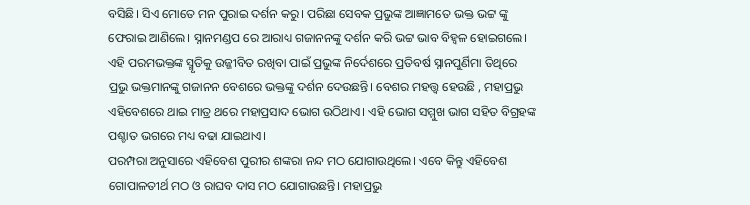ବସିଛି। ସିଏ ମୋତେ ମନ ପୁରାଇ ଦର୍ଶନ କରୁ। ପରିଛା ସେବକ ପ୍ରଭୁଙ୍କ ଆଜ୍ଞାମତେ ଭକ୍ତ ଭଟ୍ଟ ଙ୍କୁ ଫେରାଇ ଆଣିଲେ। ସ୍ନାନମଣ୍ଡପ ରେ ଆରାଧ୍ୟ ଗଜାନନଙ୍କୁ ଦର୍ଶନ କରି ଭଟ୍ଟ ଭାବ ବିହ୍ଵଳ ହୋଇଗଲେ। ଏହି ପରମଭକ୍ତଙ୍କ ସ୍ମୃତିକୁ ଉଜ୍ଜୀବିତ ରଖିବା ପାଇଁ ପ୍ରଭୁଙ୍କ ନିର୍ଦେଶରେ ପ୍ରତିବର୍ଷ ସ୍ନାନପୁର୍ଣିମା ତିଥିରେ ପ୍ରଭୁ ଭକ୍ତମାନଙ୍କୁ ଗଜାନନ ବେଶରେ ଭକ୍ତଙ୍କୁ ଦର୍ଶନ ଦେଉଛନ୍ତି। ବେଶର ମହତ୍ତ୍ୱ ହେଉଛି , ମହାପ୍ରଭୁ ଏହିବେଶରେ ଥାଇ ମାତ୍ର ଥରେ ମହାପ୍ରସାଦ ଭୋଗ ଉଠିଥାଏ। ଏହି ଭୋଗ ସମ୍ମୁଖ ଭାଗ ସହିତ ବିଗ୍ରହଙ୍କ ପଶ୍ଚାତ ଭଗରେ ମଧ୍ୟ ବଢା ଯାଇଥାଏ।
ପରମ୍ପରା ଅନୁସାରେ ଏହିବେଶ ପୁରୀର ଶଙ୍କରା ନନ୍ଦ ମଠ ଯୋଗାଉଥିଲେ। ଏବେ କିନ୍ତୁ ଏହିବେଶ ଗୋପାଳତୀର୍ଥ ମଠ ଓ ରାଘବ ଦାସ ମଠ ଯୋଗାଉଛନ୍ତି। ମହାପ୍ରଭୁ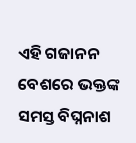ଏହି ଗଜାନନ ବେଶରେ ଭକ୍ତଙ୍କ ସମସ୍ତ ବିଘ୍ନନାଶ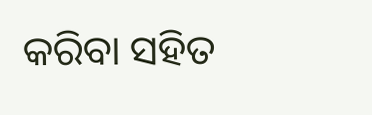କରିବା ସହିତ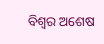ବିଶ୍ୱର ଅଶେଷ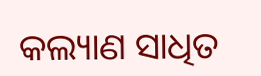କଲ୍ୟାଣ ସାଧିତ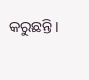କରୁଛନ୍ତି।